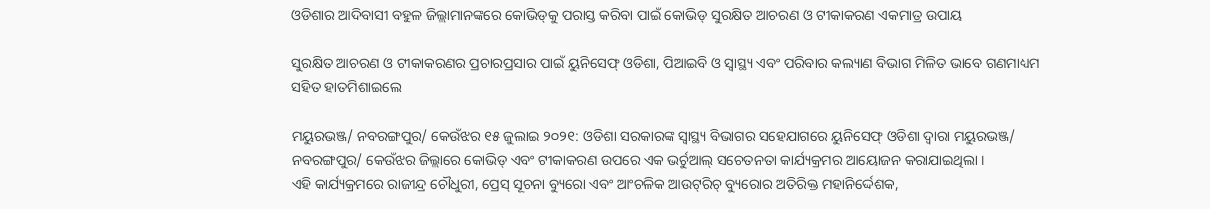ଓଡିଶାର ଆଦିବାସୀ ବହୁଳ ଜିଲ୍ଲାମାନଙ୍କରେ କୋଭିଡ୍‌କୁ ପରାସ୍ତ କରିବା ପାଇଁ କୋଭିଡ୍ ସୁରକ୍ଷିତ ଆଚରଣ ଓ ଟୀକାକରଣ ଏକମାତ୍ର ଉପାୟ

ସୁରକ୍ଷିତ ଆଚରଣ ଓ ଟୀକାକରଣର ପ୍ରଚାରପ୍ରସାର ପାଇଁ ୟୁନିସେଫ୍ ଓଡିଶା, ପିଆଇବି ଓ ସ୍ୱାସ୍ଥ୍ୟ ଏବଂ ପରିବାର କଲ୍ୟାଣ ବିଭାଗ ମିଳିତ ଭାବେ ଗଣମାଧ୍ୟମ ସହିତ ହାତମିଶାଇଲେ

ମୟୁରଭଞ୍ଜ/ ନବରଙ୍ଗପୁର/ କେଉଁଝର ୧୫ ଜୁଲାଇ ୨୦୨୧: ଓଡିଶା ସରକାରଙ୍କ ସ୍ୱାସ୍ଥ୍ୟ ବିଭାଗର ସହେଯାଗରେ ୟୁନିସେଫ୍ ଓଡିଶା ଦ୍ୱାରା ମୟୁରଭଞ୍ଜ/ ନବରଙ୍ଗପୁର/ କେଉଁଝର ଜିଲ୍ଲାରେ କୋଭିଡ୍ ଏବଂ ଟୀକାକରଣ ଉପରେ ଏକ ଭର୍ଚୁଆଲ୍ ସଚେତନତା କାର୍ଯ୍ୟକ୍ରମର ଆୟୋଜନ କରାଯାଇଥିଲା ।
ଏହି କାର୍ଯ୍ୟକ୍ରମରେ ରାଜୀନ୍ଦ୍ର ଚୌଧୁରୀ, ପ୍ରେସ୍ ସୂଚନା ବ୍ୟୁରୋ ଏବଂ ଆଂଚଳିକ ଆଉଟ୍‌ରିଚ୍ ବ୍ୟୁରୋର ଅତିରିକ୍ତ ମହାନିର୍ଦ୍ଦେଶକ,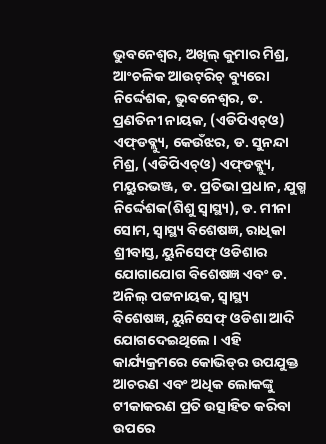ଭୁବନେଶ୍ୱର, ଅଖିଲ୍ କୁମାର ମିଶ୍ର, ଆଂଚଳିକ ଆଉଟ୍‌ରିଚ୍ ବ୍ୟୁରୋ ନିର୍ଦ୍ଦେଶକ, ଭୁବନେଶ୍ୱର, ଡ. ପ୍ରଣତିନୀ ନାୟକ, (ଏଡିପିଏଚ୍‌ଓ) ଏଫ୍‌ଡବ୍ଲ୍ୟୁ, କେଉଁଝର, ଡ. ସୁନନ୍ଦା ମିଶ୍ର, (ଏଡିପିଏଚ୍‌ଓ) ଏଫ୍‌ଡବ୍ଲ୍ୟୁ, ମୟୁରଭଞ୍ଜ, ଡ. ପ୍ରତିଭା ପ୍ରଧାନ, ଯୁଗ୍ମ ନିର୍ଦ୍ଦେଶକ(ଶିଶୁ ସ୍ୱାସ୍ଥ୍ୟ), ଡ. ମୀନା ସୋମ, ସ୍ୱାସ୍ଥ୍ୟ ବିଶେଷଜ୍ଞ, ରାଧିକା ଶ୍ରୀବାସ୍ତ, ୟୁନିସେଫ୍ ଓଡିଶାର ଯୋଗାଯୋଗ ବିଶେଷଜ୍ଞ ଏବଂ ଡ. ଅନିଲ୍ ପଟ୍ଟନାୟକ, ସ୍ୱାସ୍ଥ୍ୟ ବିଶେଷଜ୍ଞ, ୟୁନିସେଫ୍ ଓଡିଶା ଆଦି ଯୋଗଦେଇଥିଲେ । ଏହି କାର୍ଯ୍ୟକ୍ରମରେ କୋଭିଡ୍‌ର ଉପଯୁକ୍ତ ଆଚରଣ ଏବଂ ଅଧିକ ଲୋକଙ୍କୁ ଟୀକାକରଣ ପ୍ରତି ଉତ୍ସାହିତ କରିବା ଉପରେ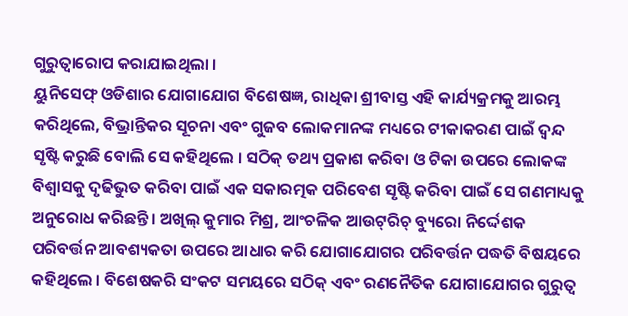ଗୁରୁତ୍ୱାରୋପ କରାଯାଇଥିଲା ।
ୟୁନିସେଫ୍ ଓଡିଶାର ଯୋଗାଯୋଗ ବିଶେଷଜ୍ଞ, ରାଧିକା ଶ୍ରୀବାସ୍ତ ଏହି କାର୍ଯ୍ୟକ୍ରମକୁ ଆରମ୍ଭ କରିଥିଲେ, ବିଭ୍ରାନ୍ତିକର ସୂଚନା ଏବଂ ଗୁଜବ ଲୋକମାନଙ୍କ ମଧ୍ୟରେ ଟୀକାକରଣ ପାଇଁ ଦ୍ୱନ୍ଦ ସୃଷ୍ଟି କରୁଛି ବୋଲି ସେ କହିଥିଲେ । ସଠିକ୍ ତଥ୍ୟ ପ୍ରକାଶ କରିବା ଓ ଟିକା ଉପରେ ଲୋକଙ୍କ ବିଶ୍ୱାସକୁ ଦୃଢିଭୁତ କରିବା ପାଇଁ ଏକ ସକାରତ୍ମକ ପରିବେଶ ସୃଷ୍ଟି କରିବା ପାଇଁ ସେ ଗଣମାଧ୍ୟକୁ ଅନୁରୋଧ କରିଛନ୍ତି । ଅଖିଲ୍ କୁମାର ମିଶ୍ର, ଆଂଚଳିକ ଆଉଟ୍‌ରିଚ୍ ବ୍ୟୁରୋ ନିର୍ଦ୍ଦେଶକ ପରିବର୍ତ୍ତନ ଆବଶ୍ୟକତା ଉପରେ ଆଧାର କରି ଯୋଗାଯୋଗର ପରିବର୍ତ୍ତନ ପଦ୍ଧତି ବିଷୟରେ କହିଥିଲେ । ବିଶେଷକରି ସଂକଟ ସମୟରେ ସଠିକ୍ ଏବଂ ରଣନୈତିକ ଯୋଗାଯୋଗର ଗୁରୁତ୍ୱ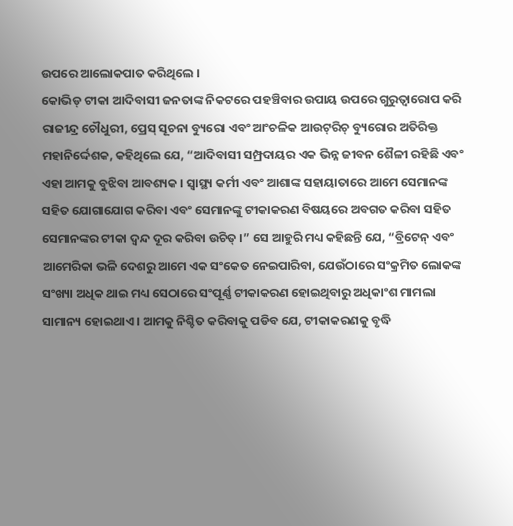ଉପରେ ଆଲୋକପାତ କରିଥିଲେ ।
କୋଭିଡ୍ ଟୀକା ଆଦିବାସୀ ଜନତାଙ୍କ ନିକଟରେ ପହଞ୍ଚିବାର ଉପାୟ ଉପରେ ଗୁରୁତ୍ୱାରୋପ କରି ରାଜୀନ୍ଦ୍ର ଚୌଧୁରୀ, ପ୍ରେସ୍ ସୂଚନା ବ୍ୟୁରୋ ଏବଂ ଆଂଚଳିକ ଆଉଟ୍‌ରିଚ୍ ବ୍ୟୁରୋର ଅତିରିକ୍ତ ମହାନିର୍ଦ୍ଦେଶକ, କହିଥିଲେ ଯେ, “ଆଦିବାସୀ ସମ୍ପ୍ରଦାୟର ଏକ ଭିନ୍ନ ଜୀବନ ଶୈଳୀ ରହିଛି ଏବଂ ଏହା ଆମକୁ ବୁଝିବା ଆବଶ୍ୟକ । ସ୍ୱାସ୍ଥ୍ୟ କର୍ମୀ ଏବଂ ଆଶାଙ୍କ ସହାୟାତାରେ ଆମେ ସେମାନଙ୍କ ସହିତ ଯୋଗାଯୋଗ କରିବା ଏବଂ ସେମାନଙ୍କୁ ଟୀକାକରଣ ବିଷୟରେ ଅବଗତ କରିବା ସହିତ ସେମାନଙ୍କର ଟୀକା ଦ୍ୱନ୍ଦ ଦୂର କରିବା ଉଚିତ୍ ।” ସେ ଆହୁରି ମଧ୍ୟ କହିଛନ୍ତି ଯେ, “ବ୍ରିଟେନ୍ ଏବଂ ଆମେରିକା ଭଳି ଦେଶରୁ ଆମେ ଏକ ସଂକେତ ନେଇପାରିବା, ଯେଉଁଠାରେ ସଂକ୍ରମିତ ଲୋକଙ୍କ ସଂଖ୍ୟା ଅଧିକ ଥାଇ ମଧ୍ୟ ସେଠାରେ ସଂପୂର୍ଣ୍ଣ ଟୀକାକରଣ ହୋଇଥିବାରୁ ଅଧିକାଂଶ ମାମଲା ସାମାନ୍ୟ ହୋଇଥାଏ । ଆମକୁ ନିଶ୍ଚିତ କରିବାକୁ ପଡିବ ଯେ, ଟୀକାକରଣକୁ ବୃଦ୍ଧି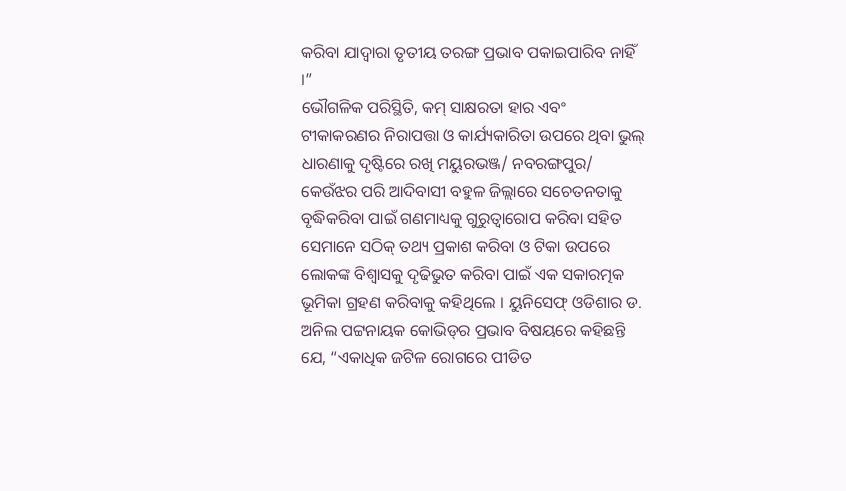କରିବା ଯାଦ୍ୱାରା ତୃତୀୟ ତରଙ୍ଗ ପ୍ରଭାବ ପକାଇପାରିବ ନାହିଁ ।”
ଭୌଗଳିକ ପରିସ୍ଥିତି, କମ୍ ସାକ୍ଷରତା ହାର ଏବଂ ଟୀକାକରଣର ନିରାପତ୍ତା ଓ କାର୍ଯ୍ୟକାରିତା ଉପରେ ଥିବା ଭୁଲ୍ ଧାରଣାକୁ ଦୃଷ୍ଟିରେ ରଖି ମୟୁରଭଞ୍ଜ/ ନବରଙ୍ଗପୁର/ କେଉଁଝର ପରି ଆଦିବାସୀ ବହୁଳ ଜିଲ୍ଲାରେ ସଚେତନତାକୁ ବୃଦ୍ଧିକରିବା ପାଇଁ ଗଣମାଧ୍ୟକୁ ଗୁରୁତ୍ୱାରୋପ କରିବା ସହିତ ସେମାନେ ସଠିକ୍ ତଥ୍ୟ ପ୍ରକାଶ କରିବା ଓ ଟିକା ଉପରେ ଲୋକଙ୍କ ବିଶ୍ୱାସକୁ ଦୃଢିଭୁତ କରିବା ପାଇଁ ଏକ ସକାରତ୍ମକ ଭୂମିକା ଗ୍ରହଣ କରିବାକୁ କହିଥିଲେ । ୟୁନିସେଫ୍ ଓଡିଶାର ଡ. ଅନିଲ ପଟ୍ଟନାୟକ କୋଭିଡ୍‌ର ପ୍ରଭାବ ବିଷୟରେ କହିଛନ୍ତି ଯେ, “ଏକାଧିକ ଜଟିଳ ରୋଗରେ ପୀଡିତ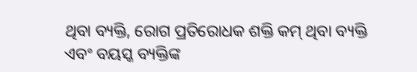ଥିବା ବ୍ୟକ୍ତି, ରୋଗ ପ୍ରତିରୋଧକ ଶକ୍ତି କମ୍ ଥିବା ବ୍ୟକ୍ତି ଏବଂ ବୟସ୍କ ବ୍ୟକ୍ତିଙ୍କ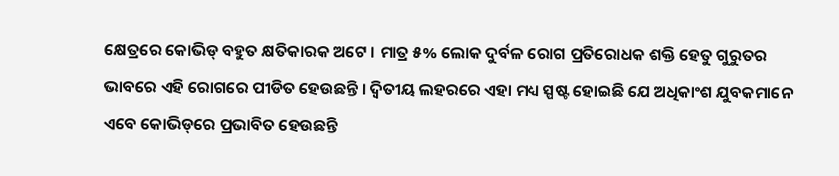କ୍ଷେତ୍ରରେ କୋଭିଡ୍ ବହୁତ କ୍ଷତିକାରକ ଅଟେ । ମାତ୍ର ୫% ଲୋକ ଦୁର୍ବଳ ରୋଗ ପ୍ରତିରୋଧକ ଶକ୍ତି ହେତୁ ଗୁରୁତର ଭାବରେ ଏହି ରୋଗରେ ପୀଡିତ ହେଉଛନ୍ତି । ଦ୍ୱିତୀୟ ଲହରରେ ଏହା ମଧ୍ୟ ସ୍ପଷ୍ଟ ହୋଇଛି ଯେ ଅଧିକାଂଶ ଯୁବକମାନେ ଏବେ କୋଭିଡ୍‌ରେ ପ୍ରଭାବିତ ହେଉଛନ୍ତି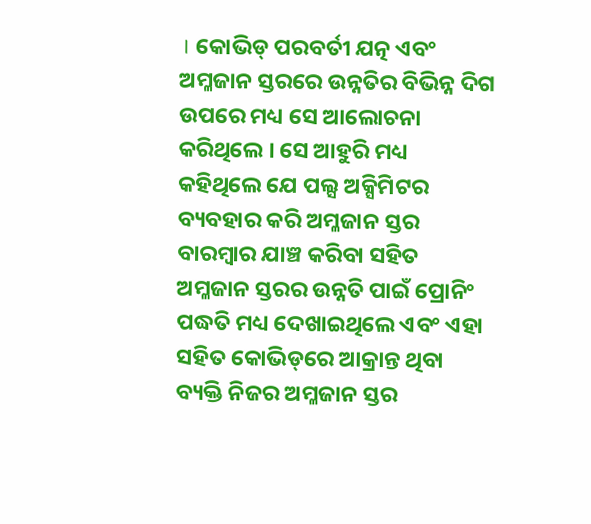। କୋଭିଡ୍ ପରବର୍ତୀ ଯତ୍ନ ଏବଂ ଅମ୍ଳଜାନ ସ୍ତରରେ ଉନ୍ନତିର ବିଭିନ୍ନ ଦିଗ ଉପରେ ମଧ୍ୟ ସେ ଆଲୋଚନା କରିଥିଲେ । ସେ ଆହୁରି ମଧ୍ୟ କହିଥିଲେ ଯେ ପଲ୍ସ ଅକ୍ସିମିଟର ବ୍ୟବହାର କରି ଅମ୍ଳଜାନ ସ୍ତର ବାରମ୍ବାର ଯାଞ୍ଚ କରିବା ସହିତ ଅମ୍ଳଜାନ ସ୍ତରର ଉନ୍ନତି ପାଇଁ ପ୍ରୋନିଂ ପଦ୍ଧତି ମଧ୍ୟ ଦେଖାଇଥିଲେ ଏବଂ ଏହା ସହିତ କୋଭିଡ୍‌ରେ ଆକ୍ରାନ୍ତ ଥିବା ବ୍ୟକ୍ତି ନିଜର ଅମ୍ଳଜାନ ସ୍ତର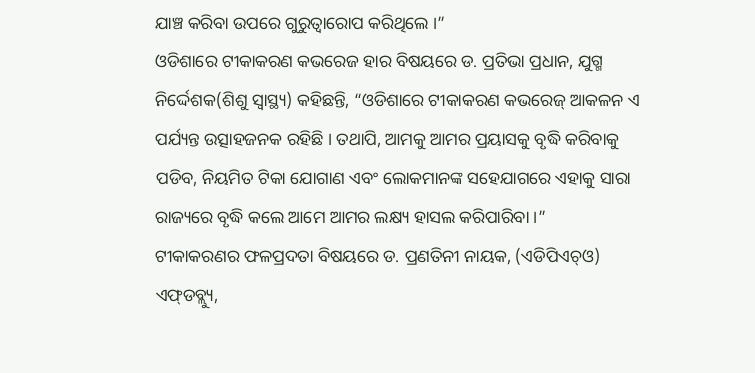ଯାଞ୍ଚ କରିବା ଉପରେ ଗୁରୁତ୍ୱାରୋପ କରିଥିଲେ ।”
ଓଡିଶାରେ ଟୀକାକରଣ କଭରେଜ ହାର ବିଷୟରେ ଡ. ପ୍ରତିଭା ପ୍ରଧାନ, ଯୁଗ୍ମ ନିର୍ଦ୍ଦେଶକ(ଶିଶୁ ସ୍ୱାସ୍ଥ୍ୟ) କହିଛନ୍ତି, “ଓଡିଶାରେ ଟୀକାକରଣ କଭରେଜ୍ ଆକଳନ ଏ ପର୍ଯ୍ୟନ୍ତ ଉତ୍ସାହଜନକ ରହିଛି । ତଥାପି, ଆମକୁ ଆମର ପ୍ରୟାସକୁ ବୃଦ୍ଧି କରିବାକୁ ପଡିବ, ନିୟମିତ ଟିକା ଯୋଗାଣ ଏବଂ ଲୋକମାନଙ୍କ ସହେଯାଗରେ ଏହାକୁ ସାରା ରାଜ୍ୟରେ ବୃଦ୍ଧି କଲେ ଆମେ ଆମର ଲକ୍ଷ୍ୟ ହାସଲ କରିପାରିବା ।”
ଟୀକାକରଣର ଫଳପ୍ରଦତା ବିଷୟରେ ଡ. ପ୍ରଣତିନୀ ନାୟକ, (ଏଡିପିଏଚ୍‌ଓ) ଏଫ୍‌ଡବ୍ଲ୍ୟୁ,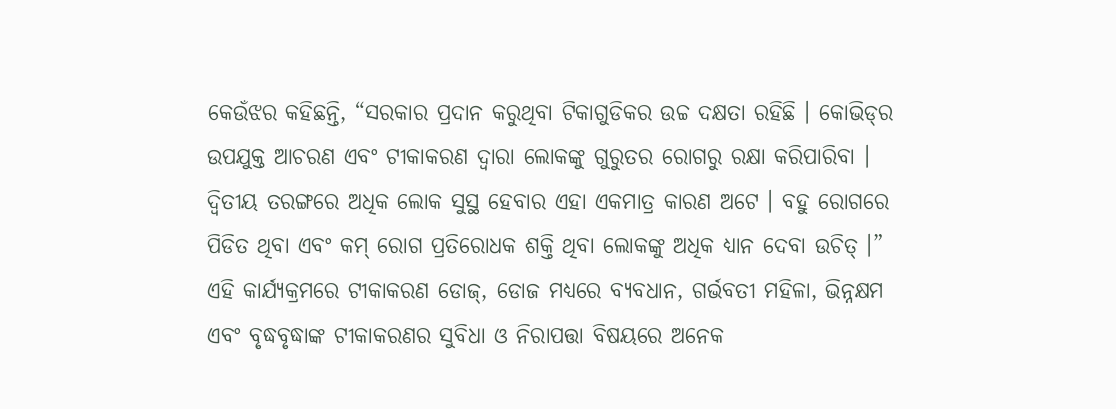କେଉଁଝର କହିଛନ୍ତି, “ସରକାର ପ୍ରଦାନ କରୁଥିବା ଟିକାଗୁଡିକର ଉଚ୍ଚ ଦକ୍ଷତା ରହିଛି । କୋଭିଡ୍‌ର ଉପଯୁକ୍ତ ଆଚରଣ ଏବଂ ଟୀକାକରଣ ଦ୍ୱାରା ଲୋକଙ୍କୁ ଗୁରୁତର ରୋଗରୁ ରକ୍ଷା କରିପାରିବା । ଦ୍ୱିତୀୟ ତରଙ୍ଗରେ ଅଧିକ ଲୋକ ସୁସ୍ଥ ହେବାର ଏହା ଏକମାତ୍ର କାରଣ ଅଟେ । ବହୁ ରୋଗରେ ପିଡିତ ଥିବା ଏବଂ କମ୍ ରୋଗ ପ୍ରତିରୋଧକ ଶକ୍ତି ଥିବା ଲୋକଙ୍କୁ ଅଧିକ ଧ୍ୟାନ ଦେବା ଉଚିତ୍ ।”
ଏହି କାର୍ଯ୍ୟକ୍ରମରେ ଟୀକାକରଣ ଡୋଜ୍‌, ଡୋଜ ମଧ୍ୟରେ ବ୍ୟବଧାନ, ଗର୍ଭବତୀ ମହିଳା, ଭିନ୍ନକ୍ଷମ ଏବଂ ବୃଦ୍ଧବୃଦ୍ଧାଙ୍କ ଟୀକାକରଣର ସୁବିଧା ଓ ନିରାପତ୍ତା ବିଷୟରେ ଅନେକ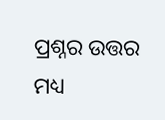ପ୍ରଶ୍ନର ଉତ୍ତର ମଧ୍ୟ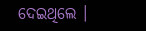ଦେଇଥିଲେ ।